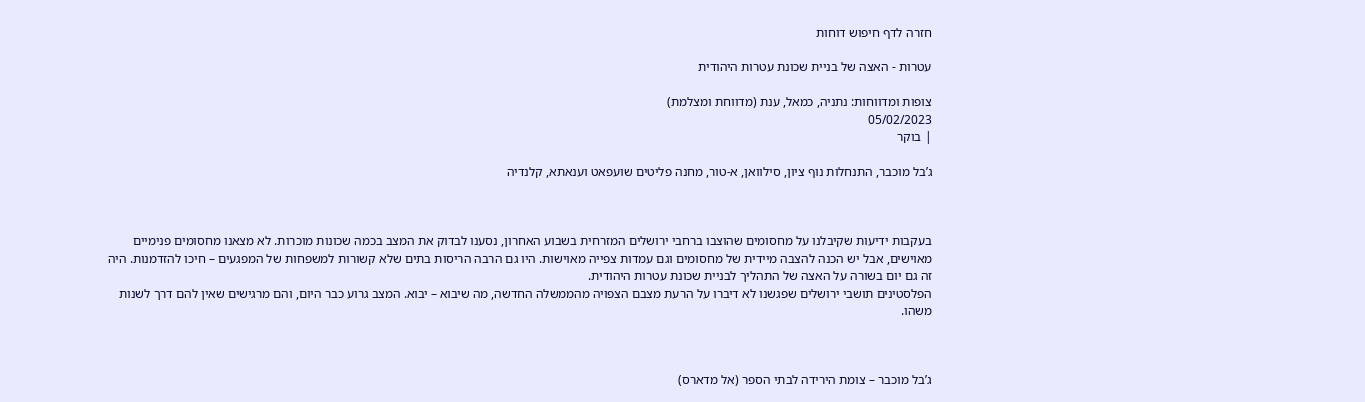חזרה לדף חיפוש דוחות

עטרות - האצה של בניית שכונת עטרות היהודית

צופות ומדווחות: נתניה, כמאל, ענת (מדווחת ומצלמת)
05/02/2023
| בוקר

ג’בל מוכבר, התנחלות נוף ציון, סילוואן, א-טור, מחנה פליטים שועפאט וענאתא, קלנדיה



בעקבות ידיעות שקיבלנו על מחסומים שהוצבו ברחבי ירושלים המזרחית בשבוע האחרון, נסענו לבדוק את המצב בכמה שכונות מוכרות. לא מצאנו מחסומים פנימיים מאוישים, אבל יש הכנה להצבה מיידית של מחסומים וגם עמדות צפייה מאוישות. היו גם הרבה הריסות בתים שלא קשורות למשפחות של המפגעים – חיכו להזדמנות. היה זה גם יום בשורה על האצה של התהליך לבניית שכונת עטרות היהודית.
הפלסטינים תושבי ירושלים שפגשנו לא דיברו על הרעת מצבם הצפויה מהממשלה החדשה, מה שיבוא – יבוא. המצב גרוע כבר היום, והם מרגישים שאין להם דרך לשנות משהו.



ג’בל מוכבר – צומת הירידה לבתי הספר (אל מדארס)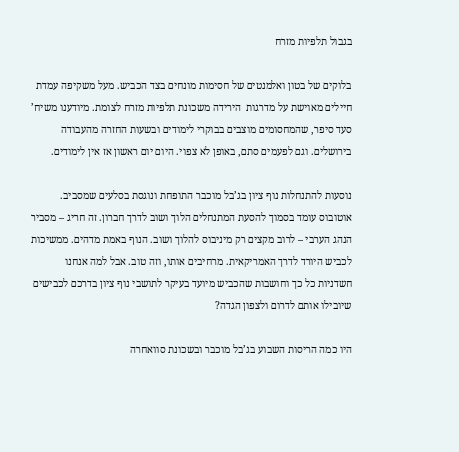בגבול תלפיות מזרח

בלוקים של בטון ואלמנטים של חסימות מונחים בצד הכביש. מעל משקיפה עמדת חיילים מאוישת על מדרגות  הירידה משכונת תלפיות מזרח לצומת. מיודענו משיח’ סעד סיפר, שהמחסומים מוצבים בבוקרי לימודים ובשעות החזרה מהעבודה בירושלים. וגם לפעמים סתם, באופן לא צפוי. היום יום ראשון אז אין לימודים.

נוסעות להתנחלות נוף ציון בג’בל מוכבר התופחת ונוגסת בסלעים שמסביב. אוטובוס עומד בסמוך להסעת המתנחלים הלוך ושוב לדרך חברון. זה חריג – מסביר הנהג הערבי – לרוב מקצים רק מיניבוס להלוך ושוב. הנוף באמת מדהים. ממשיכות לכביש היורד לדרך האמריקאית. מרחיבים אותו, וזה טוב. אבל למה אנחנו חשדניות כל כך וחושבות שהכביש מיועד בעיקר לתושבי נוף ציון בדרכם לכבישים שיובילו אותם לדרום ולצפון הגדה?

היו כמה הריסות השבוע בג’בל מוכבר ובשכונת סוואחרה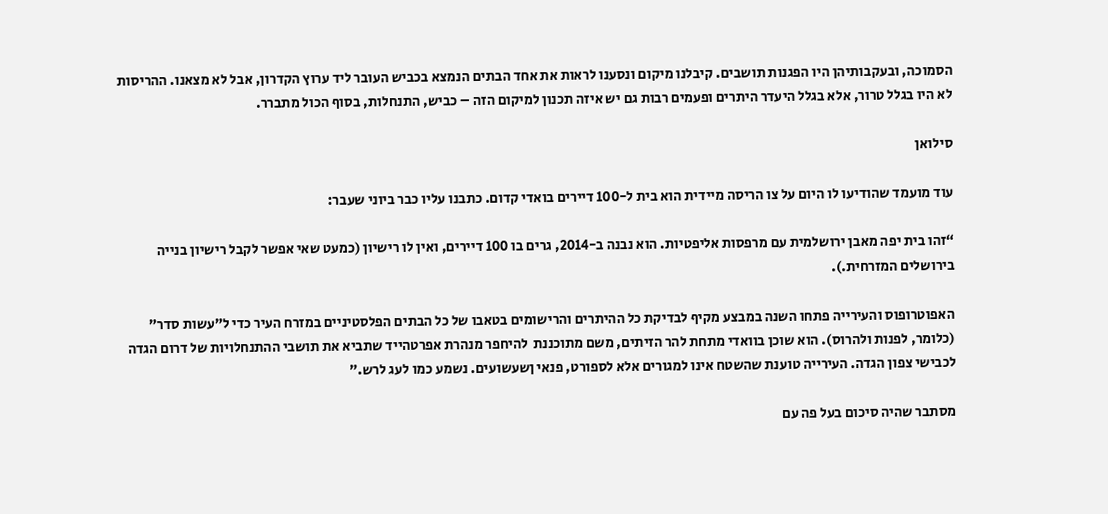הסמוכה, ובעקבותיהן היו הפגנות תושבים. קיבלנו מיקום ונסענו לראות את אחד הבתים הנמצא בכביש העובר ליד ערוץ הקדרון, אבל לא מצאנו. ההריסות לא היו בגלל טרור, אלא בגלל היעדר היתרים ופעמים רבות גם יש איזה תכנון למיקום הזה – כביש, התנחלות, בסוף הכול מתברר.

סילואן

עוד מועמד שהודיעו לו היום על צו הריסה מיידית הוא בית ל-100 דיירים בואדי קדום. כתבנו עליו כבר ביוני שעבר:

“זהו בית יפה מאבן ירושלמית עם מרפסות אליפטיות. הוא נבנה ב-2014, גרים בו 100 דיירים, ואין לו רישיון (כמעט שאי אפשר לקבל רישיון בנייה בירושלים המזרחית.).

האפוטרופוס והעירייה פתחו השנה במבצע מקיף לבדיקת כל ההיתרים והרישומים בטאבו של כל הבתים הפלסטיניים במזרח העיר כדי ל”עשות סדר” (כלומר, לפנות ולהרוס). הוא שוכן בוואדי מתחת להר הזיתים, משם מתוכננת  להיחפר מנהרת אפרטהייד שתביא את תושבי ההתנחלויות של דרום הגדה לכבישי צפון הגדה. העירייה טוענת שהשטח אינו למגורים אלא לספורט, פנאי ןשעשועים. נשמע כמו לעג לרש.”

מסתבר שהיה סיכום בעל פה עם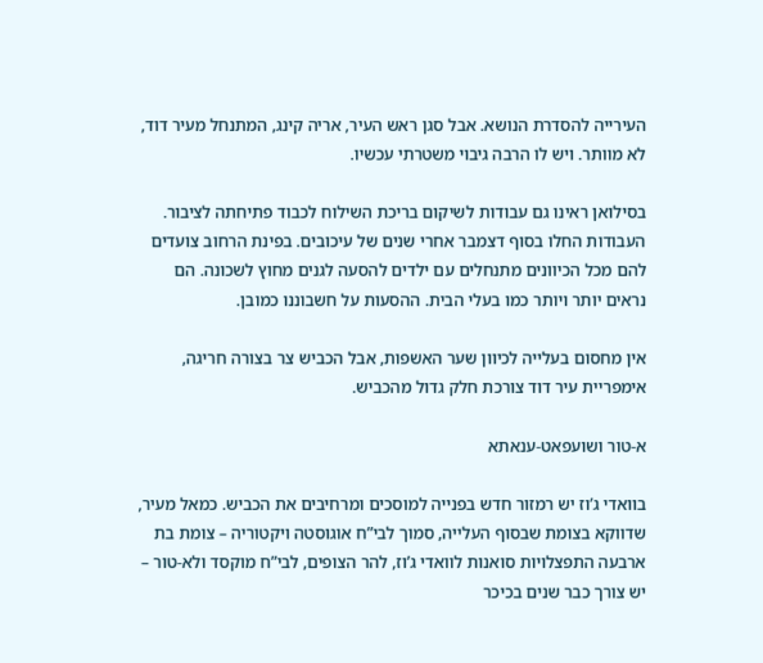העירייה להסדרת הנושא. אבל סגן ראש העיר, אריה קינג, המתנחל מעיר דוד, לא מוותר. ויש לו הרבה גיבוי משטרתי עכשיו.

בסילואן ראינו גם עבודות לשיקום בריכת השילוח לכבוד פתיחתה לציבור. העבודות החלו בסוף דצמבר אחרי שנים של עיכובים. בפינת הרחוב צועדים להם מכל הכיוונים מתנחלים עם ילדים להסעה לגנים מחוץ לשכונה. הם נראים יותר ויותר כמו בעלי הבית. ההסעות על חשבוננו כמובן.

אין מחסום בעלייה לכיוון שער האשפות, אבל הכביש צר בצורה חריגה, אימפריית עיר דוד צורכת חלק גדול מהכביש.

א-טור ושועפאט-ענאתא

בוואדי ג’וז יש רמזור חדש בפנייה למוסכים ומרחיבים את הכביש. כמאל מעיר, שדווקא בצומת שבסוף העלייה, סמוך לבי”ח אוגוסטה ויקטוריה – צומת בת ארבעה התפצלויות סואנות לוואדי ג’וז, להר הצופים, לבי”ח מוקסד ולא-טור – יש צורך כבר שנים בכיכר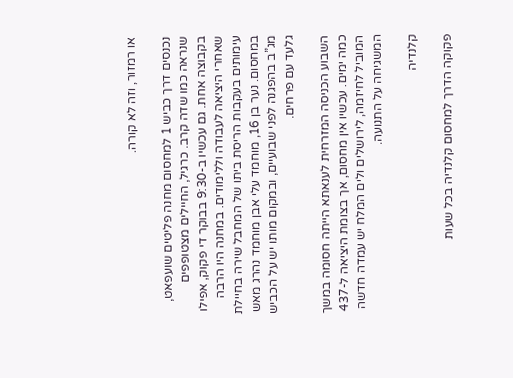או רמזור, וזה לא קורה.

נכנסים דרך כביש 1 למחסום מחנה פליטים שועפאט, שנראה כמו שדה קרב. כרגיל, החיילים מצטופפים בקבוצה אחת. גם עכשיו ב-9:30 בבוקר די פקוק, אפילו שאחרי היציאה לעבודה וללימודים. במחנה היו הרבה עימותים בעקבות הריסת ביתו של המחבל שירה בחיילת במחסום. נער בן 16, מוחמד עלי אבן מוחמד נהרג מאש מג”ב בהפגנה לפני שבועיים, ובמקום מותו יש על הכביש גלעד עם פרחים.

השבוע הכניסה המזרחית לענאתא הייתה חסומה במשך כמה ימים. עכשיו אין מחסום, אך בצומת היציאה ל-437 המוביל לחיזמה, לירושלים ולים המלח יש עמדה חדשה המשגיחה על התנועה.

קלנדיה

פקוקה הדרך למחסום קלנדיה בכל שעות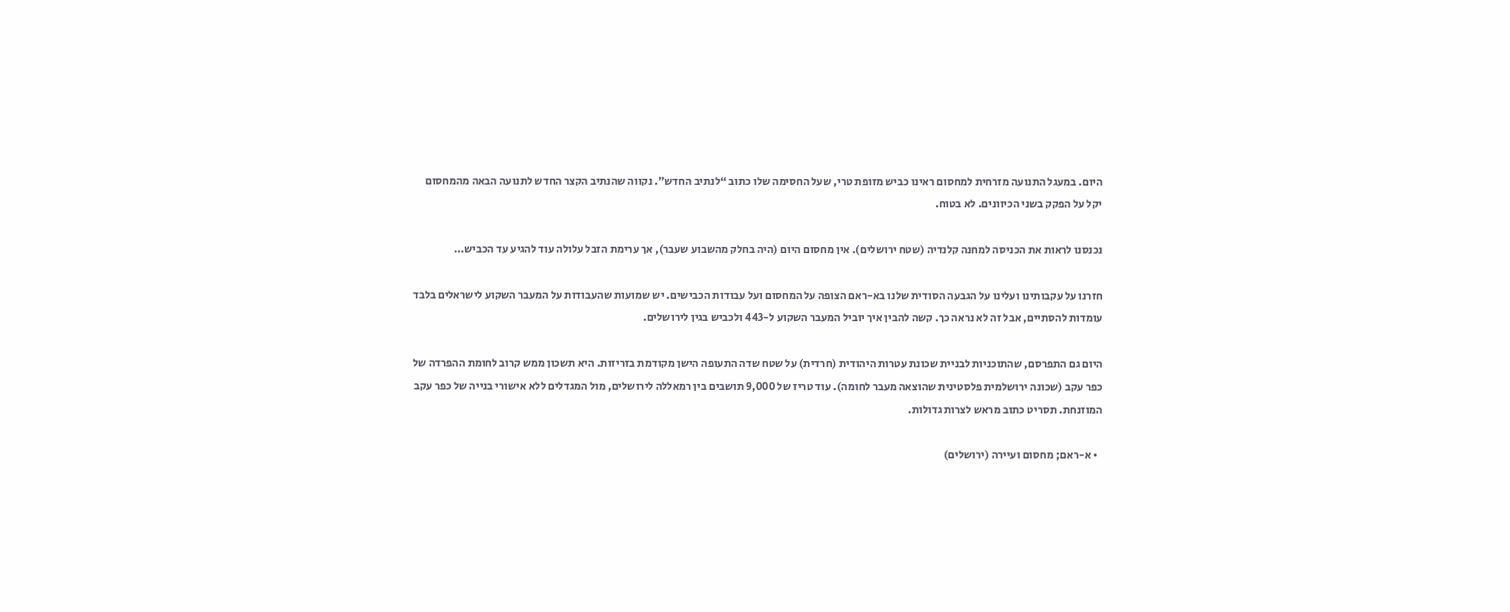היום. במעגל התנועה מזרחית למחסום ראינו כביש מזופת טרי, שעל החסימה שלו כתוב “לנתיב החדש”. נקווה שהנתיב הקצר החדש לתנועה הבאה מהמחסום יקל על הפקק בשני הכיוונים. לא בטוח.

נכנסנו לראות את הכניסה למחנה קלנדיה (שטח ירושלים). אין מחסום היום (היה בחלק מהשבוע שעבר), אך ערימת הזבל עלולה עוד להגיע עד הכביש…

חזרנו על עקבותינו ועלינו על הגבעה הסודית שלנו בא-ראם הצופה על המחסום ועל עבודות הכבישים. יש שמועות שהעבודות על המעבר השקוע לישראלים בלבד עומדות להסתיים, אבל זה לא נראה כך. קשה להבין איך יוביל המעבר השקוע ל-443 ולכביש בגין לירושלים.

היום גם התפרסם, שהתוכניות לבניית שכונת עטרות היהודית (חרדית) על שטח שדה התעופה הישן מקודמת בזריזות. היא תשכון ממש קרוב לחומת ההפרדה של כפר עקב (שכונה ירושלמית פלסטינית שהוצאה מעבר לחומה). עוד טריז של 9,000 תושבים בין רמאללה לירושלים, מול המגדלים ללא אישורי בנייה של כפר עקב המוזנחת. תסריט כתוב מראש לצרות גדולות.

  • א-ראם; מחסום ועיירה (ירושלים)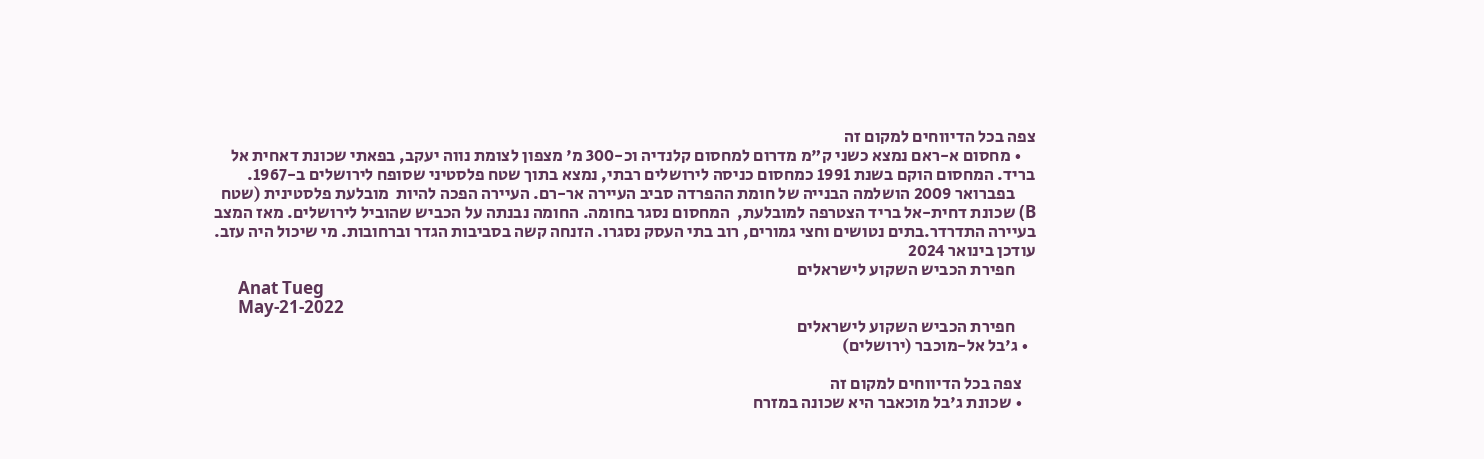צפה בכל הדיווחים למקום זה
    • מחסום א-ראם נמצא כשני ק"מ מדרום למחסום קלנדיה וכ-300 מ' מצפון לצומת נווה יעקב, בפאתי שכונת דאחית אל בריד. המחסום הוקם בשנת 1991 כמחסום כניסה לירושלים רבתי, נמצא בתוך שטח פלסטיני שסופח לירושלים ב-1967.
      בפברואר 2009 הושלמה הבנייה של חומת ההפרדה סביב העיירה אר-רם. העיירה הפכה להיות  מובלעת פלסטינית (שטח B) שכונת דחית-אל בריד הצטרפה למובלעת,  המחסום נסגר בחומה. החומה נבנתה על הכביש שהוביל לירושלים. מאז המצב בעיירה התדרדר.בתים נטושים וחצי גמורים, רוב בתי העסק נסגרו. הזנחה קשה בסביבות הגדר וברחובות. מי שיכול היה עזב. עודכן בינואר 2024
      חפירת הכביש השקוע לישראלים
      Anat Tueg
      May-21-2022
      חפירת הכביש השקוע לישראלים
  • ג'בל אל-מוכבר (ירושלים)

    צפה בכל הדיווחים למקום זה
    • שכונת ג'בל מוכאבר היא שכונה במזרח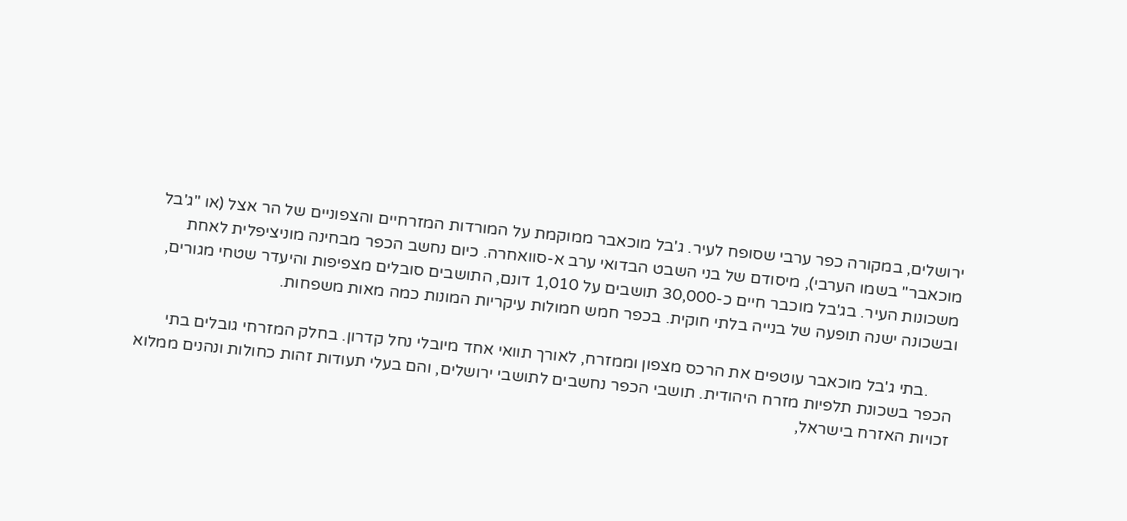ירושלים, במקורה כפר ערבי שסופח לעיר. ג'בל מוכאבר ממוקמת על המורדות המזרחיים והצפוניים של הר אצל (או "ג'בל מוכאבר" בשמו הערבי), מיסודם של בני השבט הבדואי ערב א-סוואחרה. כיום נחשב הכפר מבחינה מוניציפלית לאחת משכונות העיר. בג'בל מוכבר חיים כ-30,000 תושבים על 1,010 דונם, התושבים סובלים מצפיפות והיעדר שטחי מגורים, ובשכונה ישנה תופעה של בנייה בלתי חוקית. בכפר חמש חמולות עיקריות המונות כמה מאות משפחות.

      .בתי ג'בל מוכאבר עוטפים את הרכס מצפון וממזרח, לאורך תוואי אחד מיובלי נחל קדרון. בחלק המזרחי גובלים בתי הכפר בשכונת תלפיות מזרח היהודית. תושבי הכפר נחשבים לתושבי ירושלים, והם בעלי תעודות זהות כחולות ונהנים ממלוא זכויות האזרח בישראל,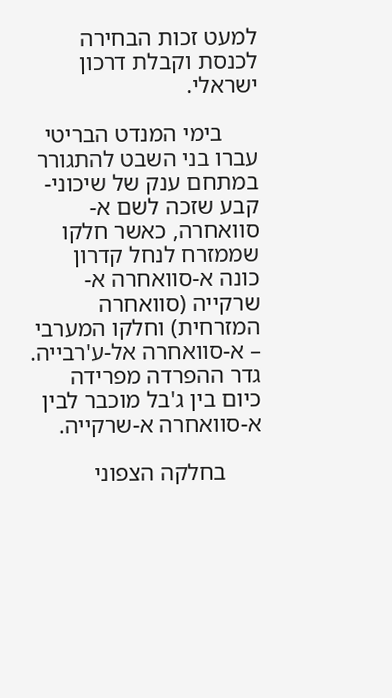למעט זכות הבחירה לכנסת וקבלת דרכון ישראלי.

      בימי המנדט הבריטי עברו בני השבט להתגורר במתחם ענק של שיכוני-קבע שזכה לשם א-סוואחרה, כאשר חלקו שממזרח לנחל קדרון כונה א-סוואחרה א-שרקייה (סוואחרה המזרחית) וחלקו המערבי – א-סוואחרה אל-ע'רבייה.  גדר ההפרדה מפרידה כיום בין ג'בל מוכבר לבין א-סוואחרה א-שרקייה.

      בחלקה הצפוני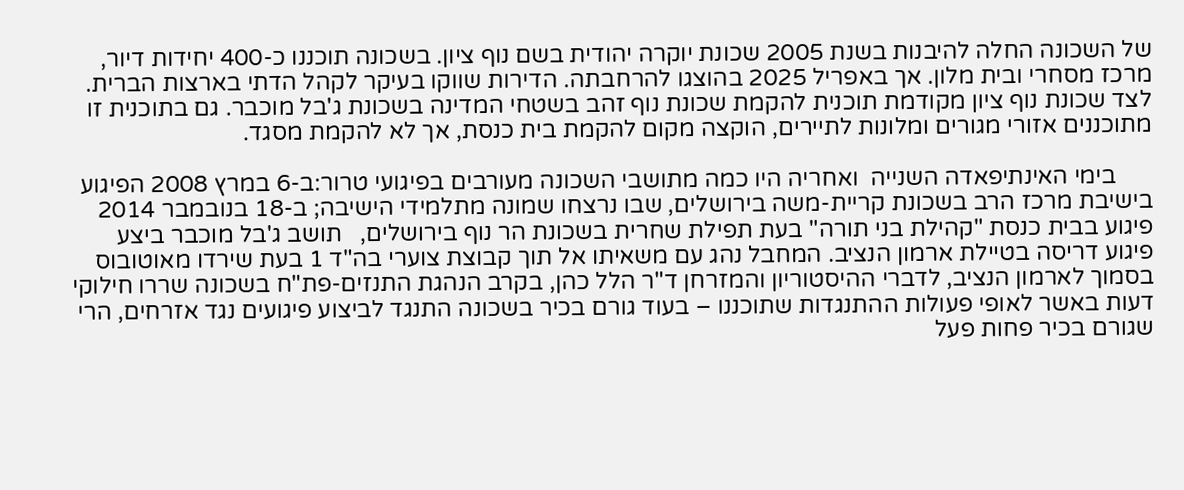של השכונה החלה להיבנות בשנת 2005 שכונת יוקרה יהודית בשם נוף ציון. בשכונה תוכננו כ-400 יחידות דיור, מרכז מסחרי ובית מלון. אך באפריל 2025 בהוצגו להרחבתה. הדירות שווקו בעיקר לקהל הדתי בארצות הברית. לצד שכונת נוף ציון מקודמת תוכנית להקמת שכונת נוף זהב בשטחי המדינה בשכונת ג'בל מוכבר. גם בתוכנית זו מתוכננים אזורי מגורים ומלונות לתיירים, הוקצה מקום להקמת בית כנסת, אך לא להקמת מסגד.

      בימי האינתיפאדה השנייה  ואחריה היו כמה מתושבי השכונה מעורבים בפיגועי טרור:ב-6 במרץ 2008 הפיגוע בישיבת מרכז הרב בשכונת קריית-משה בירושלים, שבו נרצחו שמונה מתלמידי הישיבה; ב-18 בנובמבר 2014 פיגוע בבית כנסת "קהילת בני תורה" בעת תפילת שחרית בשכונת הר נוף בירושלים,   תושב ג'בל מוכבר ביצע  פיגוע דריסה בטיילת ארמון הנציב. המחבל נהג עם משאיתו אל תוך קבוצת צוערי בה"ד 1 בעת שירדו מאוטובוס בסמוך לארמון הנציב, לדברי ההיסטוריון והמזרחן ד"ר הלל כהן, בקרב הנהגת התנזים-פת"ח בשכונה שררו חילוקי דעות באשר לאופי פעולות ההתנגדות שתוכננו – בעוד גורם בכיר בשכונה התנגד לביצוע פיגועים נגד אזרחים, הרי שגורם בכיר פחות פעל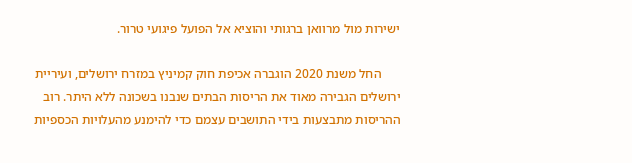ישירות מול מרוואן ברגותי והוציא אל הפועל פיגועי טרור.

      החל משנת 2020 הוגברה אכיפת חוק קמיניץ במזרח ירושלים, ועיריית ירושלים הגבירה מאוד את הריסות הבתים שנבנו בשכונה ללא היתר. רוב ההריסות מתבצעות בידי התושבים עצמם כדי להימנע מהעלויות הכספיות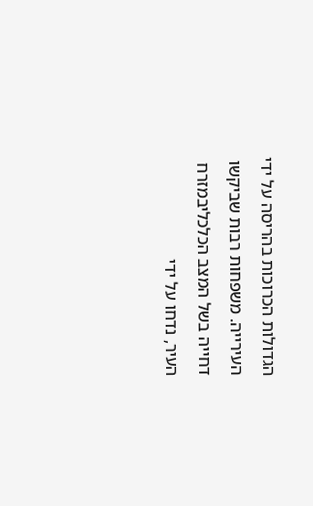הגדולות הכרוכות בהריסה על ידי העירייה. משפחות רבות שביקשו דחייה בשל המצב הכלכליבמזרח העיר, נדחו על ידי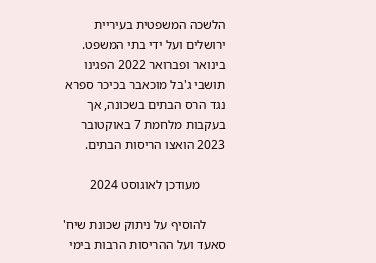הלשכה המשפטית בעיריית ירושלים ועל ידי בתי המשפט. בינואר ופברואר 2022 הפגינו תושבי ג'בל מוכאבר בכיכר ספרא נגד הרס הבתים בשכונה, אך בעקבות מלחמת 7 באוקטובר 2023 הואצו הריסות הבתים.

        מעודכן לאוגוסט 2024

      להוסיף על ניתוק שכונת שיח' סאעד ועל ההריסות הרבות בימי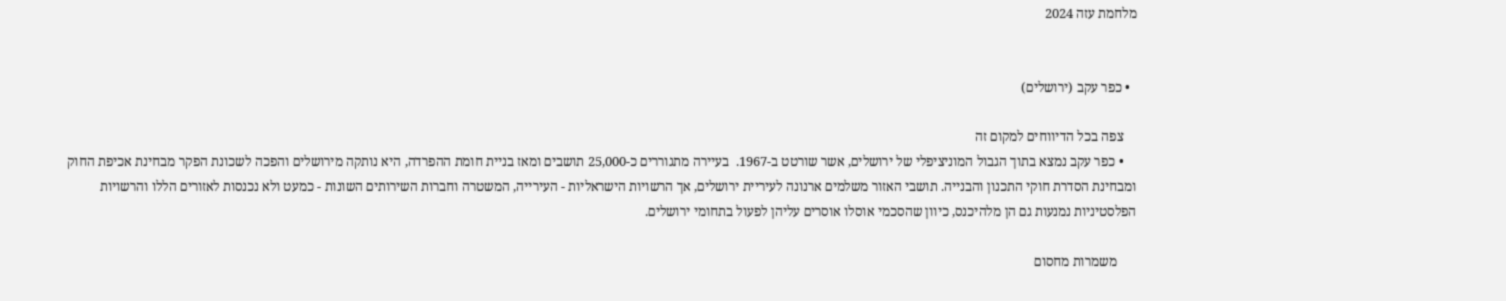מלחמת עזה 2024


  • כפר עקב (ירושלים)

    צפה בכל הדיווחים למקום זה
    • כפר עקב נמצא בתוך הגבול המוניציפלי של ירושלים, אשר שורטט ב-1967.  בעיירה מתגוררים כ-25,000 תושבים ומאז בניית חומת ההפרדה, היא נותקה מירושלים והפכה לשכונת הפקר מבחינת אכיפת החוק ומבחינת הסדרת חוקי התכנון והבנייה. תושבי האזור משלמים ארנונה לעיריית ירושלים, אך הרשויות הישראליות - העירייה, המשטרה וחברות השירותים השונות - כמעט ולא נכנסות לאזורים הללו והרשויות הפלסטיניות נמנעות גם הן מלהיכנס, כיוון שהסכמי אוסלו אוסרים עליהן לפעול בתחומי ירושלים.

      משמרות מחסום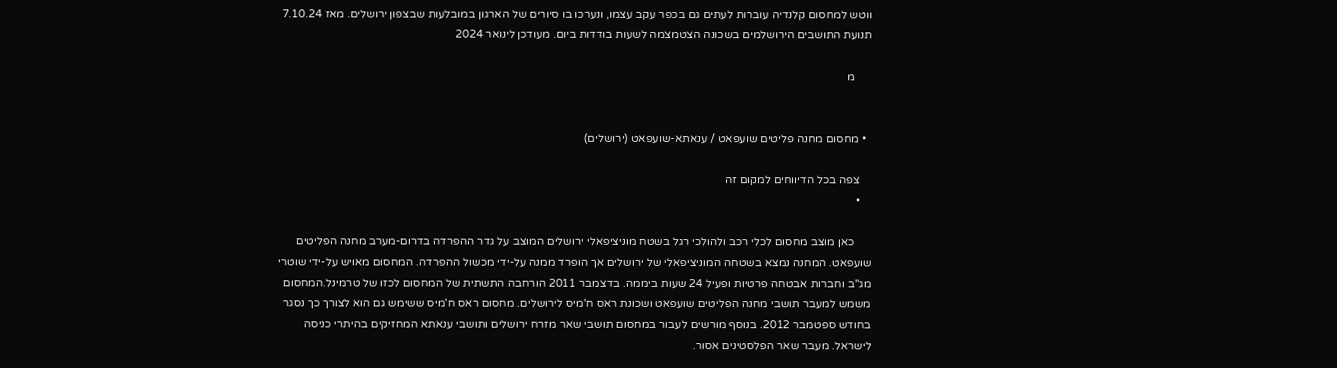ווטש למחסום קלנדיה עוברות לעתים גם בכפר עקב עצמו, ונערכו בו סיורים של הארגון במובלעות שבצפון ירושלים. מאז 7.10.24 תנועת התושבים הירושלמים בשכונה הצטמצמה לשעות בודדות ביום. מעודכן לינואר 2024

      מ


  • מחסום מחנה פליטים שועפאט / ענאתא-שועפאט (ירושלים)

    צפה בכל הדיווחים למקום זה
    •

      כאן מוצב מחסום לכלי רכב ולהולכי רגל בשטח מוניציפאלי ירושלים המוצב על גדר ההפרדה בדרום-מערב מחנה הפליטים שועפאט. המחנה נמצא בשטחה המוניציפאלי של ירושלים אך הופרד ממנה על-ידי מכשול ההפרדה. המחסום מאויש על-ידי שוטרי מג"ב וחברות אבטחה פרטיות ופעיל 24 שעות ביממה. בדצמבר 2011 הורחבה התשתית של המחסום לכזו של טרמינל.המחסום משמש למעבר תושבי מחנה הפליטים שועפאט ושכונת ראס ח'מיס לירושלים. מחסום ראס ח'מיס ששימש גם הוא לצורך כך נסגר בחודש ספטמבר 2012. בנוסף מורשים לעבור במחסום תושבי שאר מזרח ירושלים ותושבי ענאתא המחזיקים בהיתרי כניסה לישראל. מעבר שאר הפלסטינים אסור.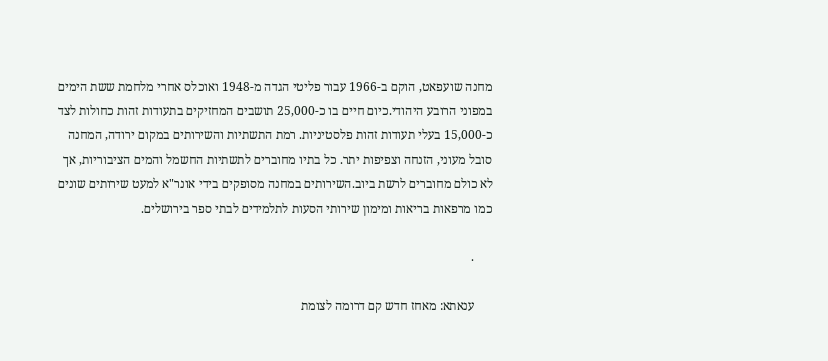מחנה שועפאט, הוקם ב-1966 עבור פליטי הגדה מ-1948 ואוכלס אחרי מלחמת ששת הימים במפוני הרובע היהודי.כיום חיים בו כ-25,000 תושבים המחזיקים בתעודות זהות כחולות לצד כ-15,000 בעלי תעודות זהות פלסטיניות. רמת התשתיות והשירותים במקום ירודה, המחנה סובל מעוני, הזנחה וצפיפות יתר. כל בתיו מחוברים לתשתיות החשמל והמים הציבוריות, אך לא כולם מחוברים לרשת ביוב.השירותים במחנה מסופקים בידי אונר"א למעט שירותים שונים כמו מרפאות בריאות ומימון שירותי הסעות לתלמידים לבתי ספר בירושלים.

      .

      ענאתא: מאחז חדש קם דרומה לצומת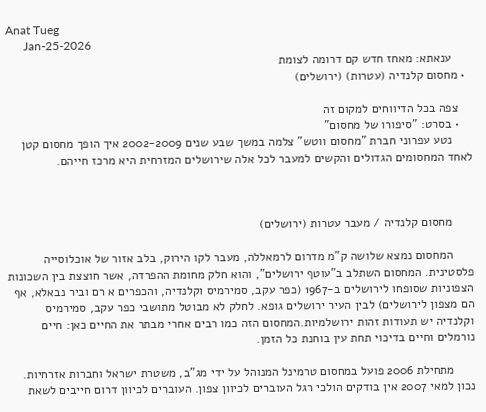Anat Tueg
      Jan-25-2026
      ענאתא: מאחז חדש קם דרומה לצומת
  • מחסום קלנדיה (עטרות) (ירושלים)

    צפה בכל הדיווחים למקום זה
    • בסרט: "סיפורו של מחסום"
      נטע עפרוני חברת "מחסום ווטש" צלמה במשך שבע שנים 2002-2009 איך הופך מחסום קטן לאחד המחסומים הגדולים והקשים למעבר לכל אלה שירושלים המזרחית היא מרכז חייהם.



      מחסום קלנדיה / מעבר עטרות (ירושלים)

      המחסום נמצא שלושה ק"מ מדרום לרמאללה, מעבר לקו הירוק, בלב אזור של אוכלוסייה פלסטינית. המחסום השתלב ב"עוטף ירושלים", והוא חלק מחומת ההפרדה, אשר חוצצת בין השכונות הצפוניות שסופחו לירושלים ב-1967 (כפר עקב, סמירמיס וקלנדיה, והכפרים א רם וביר נבאלא, אף הם מצפון לירושלים) לבין העיר ירושלים גופא. לחלק לא מבוטל מתושבי כפר עקב, סמירמיס וקלנדיה יש תעודות זהות ירושלמיות.המחסום הזה כמו רבים אחרי מבתר את החיים כאן: חיים נורמלים וחיים בדיכוי תחת עין בוחנת כל הזמן.

      מתחילת 2006 פועל במחסום טרמינל המנוהל על ידי מג"ב, משטרת ישראל וחברות אזרחיות. נכון למאי 2007 אין בודקים הולכי רגל העוברים לכיוון צפון. העוברים לכיוון דרום חייבים לשאת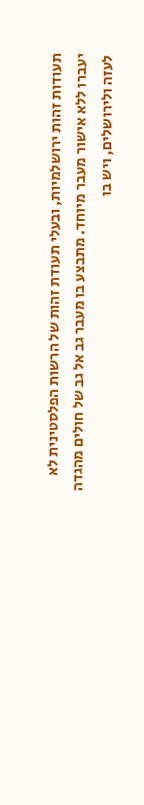תעודות זהות ירושלמיות, ובעלי תעודת זהות של הרשות הפלסטינית לא יעברו ללא אישור מעבר מיוחד. מתבצע בו מעבר גב אל גב של חולים מהגדה לעזה ולירושלים, ויש בו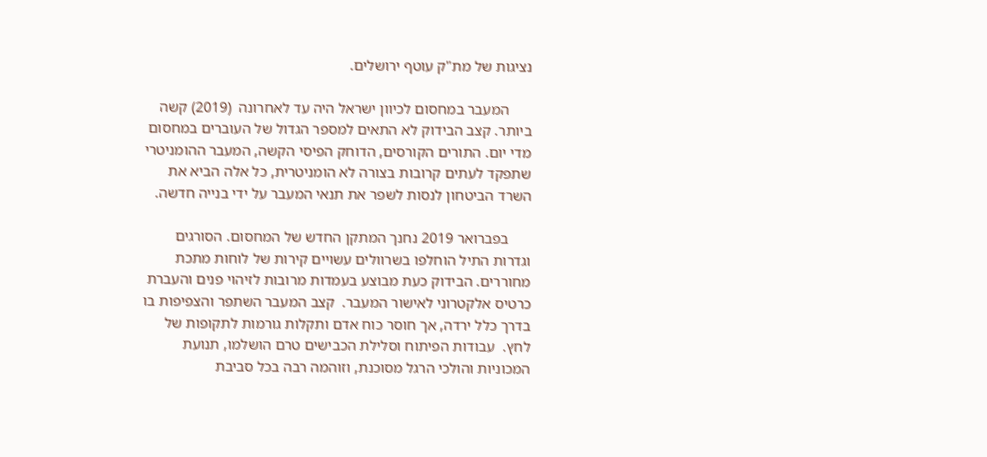נציגות של מת"ק עוטף ירושלים.

      המעבר במחסום לכיוון ישראל היה עד לאחרונה  (2019) קשה ביותר. קצב הבידוק לא התאים למספר הגדול של העוברים במחסום מדי יום. התורים הקורסים, הדוחק הפיסי הקשה, המעבר ההומניטרי שתפקד לעתים קרובות בצורה לא הומניטרית, כל אלה הביא את השרד הביטחון לנסות לשפר את תנאי המעבר על ידי בנייה חדשה.

      בפברואר 2019 נחנך המתקן החדש של המחסום. הסורגים וגדרות התיל הוחלפו בשרוולים עשויים קירות של לוחות מתכת מחוררים. הבידוק כעת מבוצע בעמדות מרובות לזיהוי פנים והעברת כרטיס אלקטרוני לאישור המעבר.  קצב המעבר השתפר והצפיפות בו בדרך כלל ירדה, אך חוסר כוח אדם ותקלות גורמות לתקופות של לחץ.  עבודות הפיתוח וסלילת הכבישים טרם הושלמו, תנועת המכוניות והולכי הרגל מסוכנת, וזוהמה רבה בכל סביבת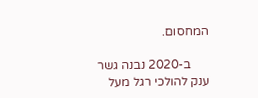המחסום.

      ב-2020 נבנה גשר ענק להולכי רגל מעל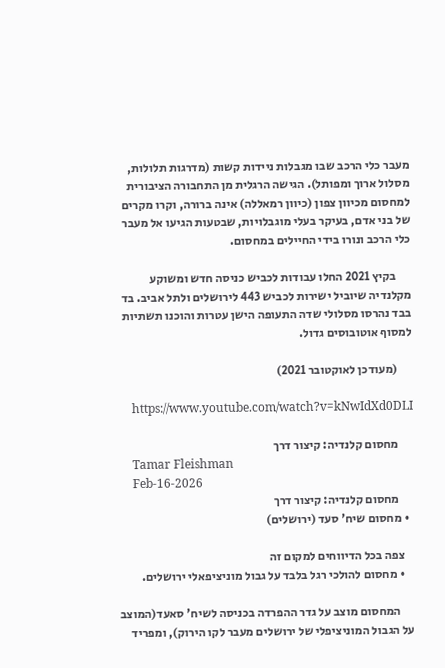מעבר כלי הרכב שבו מגבלות ניידות קשות (מדרגות תלולות, מסלול ארוך ומפותל). הגישה הרגלית מן התחבורה הציבורית למחסום מכיוון צפון (כיוון רמאללה) אינה ברורה, וקרו מקרים של בני אדם, בעיקר בעלי מוגבלויות, שבטעות הגיעו אל מעבר כלי הרכב ונורו בידי החיילים במחסום.

      בקיץ 2021 החלו עבודות לכביש כניסה חדש ומשוקע מקלנדיה שיוביל ישירות לכביש 443 לירושלים ולתל אביב. בד בבד נהרסו מסלולי שדה התעופה הישן עטרות והוכנו תשתיות למסוף אוטובוסים גדול.

      (מעודכן לאוקטובר 2021)

      https://www.youtube.com/watch?v=kNwIdXd0DLI

      מחסום קלנדיה: קיצור דרך
      Tamar Fleishman
      Feb-16-2026
      מחסום קלנדיה: קיצור דרך
  • מחסום שיח' סעד (ירושלים)

    צפה בכל הדיווחים למקום זה
    • מחסום להולכי רגל בלבד על גבול מוניציפאלי ירושלים.

      המחסום מוצב על גדר ההפרדה בכניסה לשיח' סאעד(המוצב על הגבול המוניציפלי של ירושלים מעבר לקו הירוק), ומפריד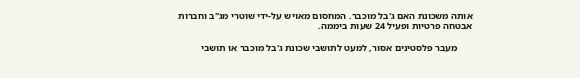אותה משכונת האם ג'בל מוכבר. המחסום מאויש על-ידי שוטרי מג"ב וחברות אבטחה פרטיות ופעיל 24 שעות ביממה.

      מעבר פלסטינים אסור, למעט לתושבי שכונת ג'בל מוכבר או תושבי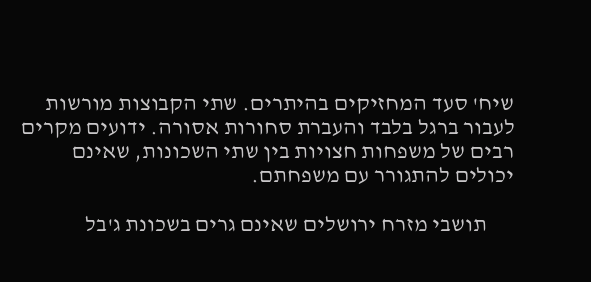שיח' סעד המחזיקים בהיתרים. שתי הקבוצות מורשות לעבור ברגל בלבד והעברת סחורות אסורה. ידועים מקרים רבים של משפחות חצויות בין שתי השכונות, שאינם יכולים להתגורר עם משפחתם.

      תושבי מזרח ירושלים שאינם גרים בשכונת ג'בל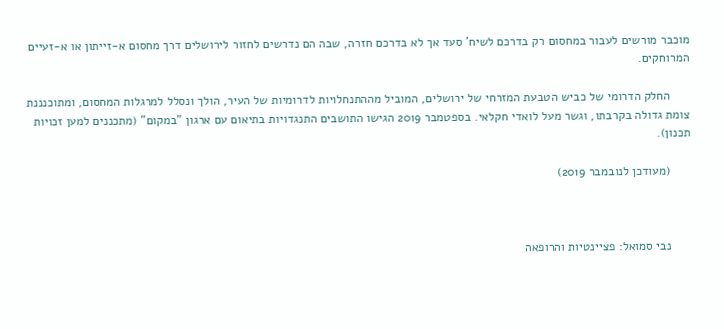מוכבר מורשים לעבור במחסום רק בדרכם לשיח' סעד אך לא בדרכם חזרה, שבה הם נדרשים לחזור לירושלים דרך מחסום א-זייתון או א-זעיים המרוחקים.

      החלק הדרומי של כביש הטבעת המזרחי של ירושלים, המוביל מההתנחלויות לדרומיות של העיר, הולך ונסלל למרגלות המחסום, ומתוכנננת צומת גדולה בקרבתו, וגשר מעל לואדי חקלאי. בספטמבר 2019 הגישו התושבים התנגדויות בתיאום עם ארגון "במקום" (מתכננים למען זכויות תכנון).

      (מעודכן לנובמבר 2019)



      נבי סמואל: פציינטיות והרופאה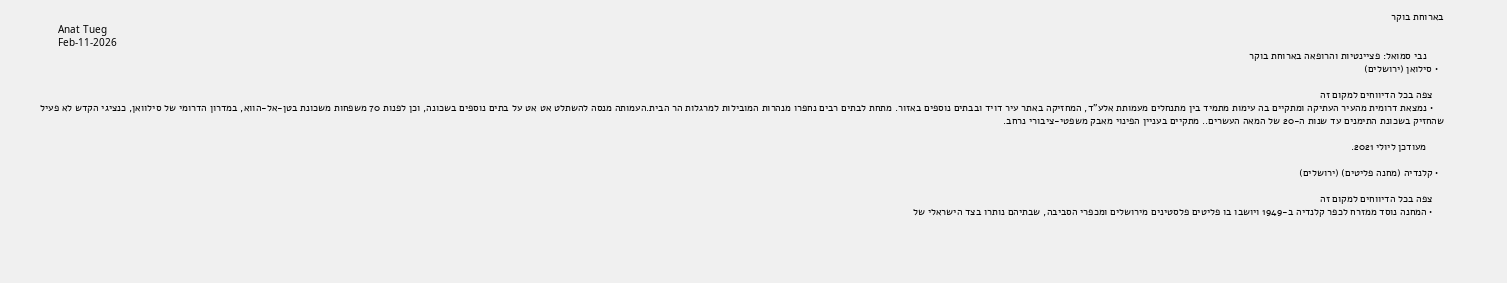בארוחת בוקר
      Anat Tueg
      Feb-11-2026
      נבי סמואל: פציינטיות והרופאה בארוחת בוקר
  • סילואן (ירושלים)

    צפה בכל הדיווחים למקום זה
    • נמצאת דרומית מהעיר העתיקה ומתקיים בה עימות מתמיד בין מתנחלים מעמותת אלע"ד, המחזיקה באתר עיר דויד ובבתים נוספים באזור. מתחת לבתים רבים נחפרו מנהרות המובילות למרגלות הר הבית.העמותה מנסה להשתלט אט אט על בתים נוספים בשכונה, וכן לפנות 70 משפחות משכונת בטן-אל-הווא, במדרון הדרומי של סילוואן, כנציגי הקדש לא פעיל שהחזיק בשכונת התימנים עד שנות ה-20 של המאה העשרים.. מתקיים בעניין הפינוי מאבק משפטי-ציבורי נרחב.

      מעודכן ליולי 2021.

  • קלנדיה (מחנה פליטים) (ירושלים)

    צפה בכל הדיווחים למקום זה
    • המחנה נוסד ממזרח לכפר קלנדיה ב-1949 ויושבו בו פליטים פלסטינים מירושלים ומכפרי הסביבה, שבתיהם נותרו בצד הישראלי של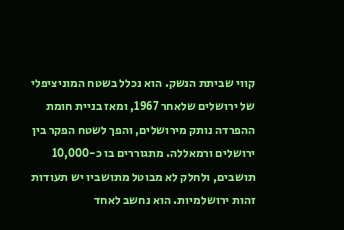קווי שביתת הנשק. הוא נכלל בשטח המוניציפלי של ירושלים שלאחר 1967, ומאז בניית חומת ההפרדה נותק מירושלים, והפך לשטח הפקר בין ירושלים ורמאללה. מתגוררים בו כ-10,000 תושבים, ולחלק לא מבוטל מתושביו יש תעודות זהות ירושלמיות. הוא נחשב לאחד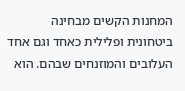המחנות הקשים מבחינה ביטחונית ופלילית כאחד וגם אחד העלובים והמוזנחים שבהם. הוא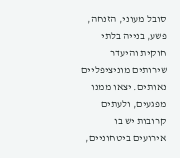סובל מעוני, הזנחה, פשע, בנייה בלתי חוקית והיעדר שירותים מוניציפליים נאותים. יצאו ממנו מפגעים, ולעתים קרובות יש בו אירועים ביטחוניים,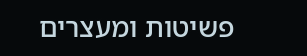פשיטות ומעצרים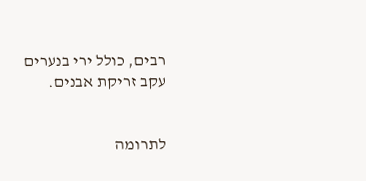רבים, כולל ירי בנערים עקב זריקת אבנים.


לתרומה